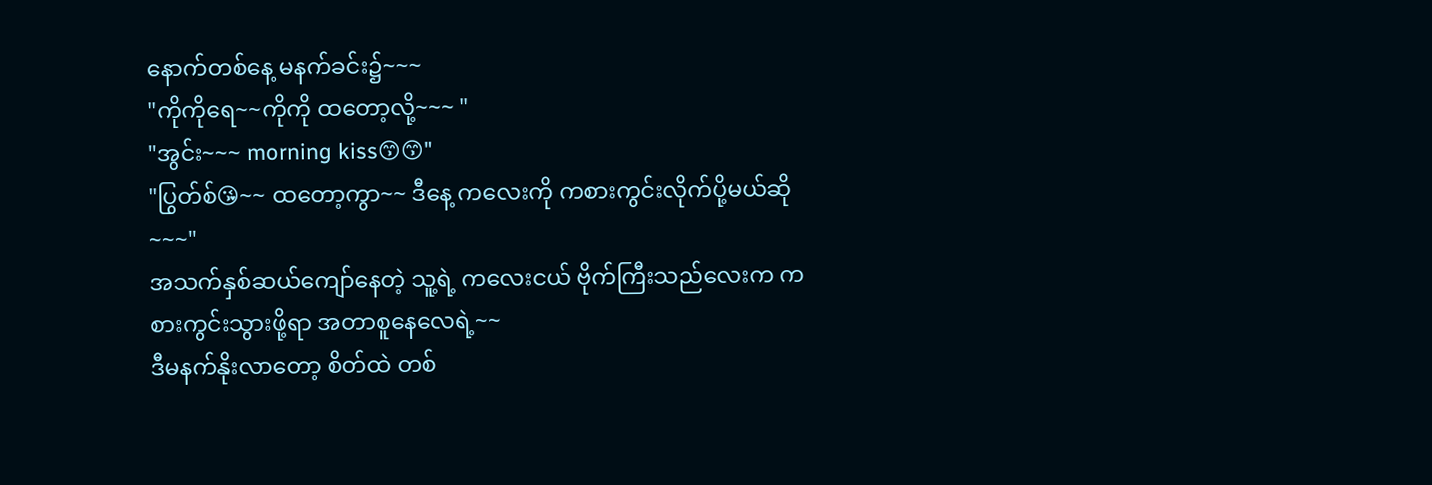နောက်တစ်နေ့ မနက်ခင်း၌~~~
"ကိုကိုရေ~~ကိုကို ထတော့လို့~~~ "
"အွင်း~~~ morning kiss😙😙"
"ပြွတ်စ်😘~~ ထတော့ကွာ~~ ဒီနေ့ ကလေးကို ကစားကွင်းလိုက်ပို့မယ်ဆို~~~"
အသက်နှစ်ဆယ်ကျော်နေတဲ့ သူ့ရဲ့ ကလေးငယ် ဗိုက်ကြီးသည်လေးက ကစားကွင်းသွားဖို့ရာ အတာစူနေလေရဲ့~~
ဒီမနက်နိုးလာတော့ စိတ်ထဲ တစ်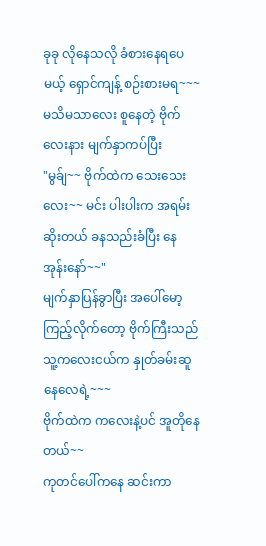ခုခု လိုနေသလို ခံစားနေရပေမယ့် ရှောင်ကျန့် စဉ်းစားမရ~~~
မသိမသာလေး စူနေတဲ့ ဗိုက်လေးနား မျက်နှာကပ်ပြီး
"မွခ်ျ~~ ဗိုက်ထဲက သေးသေးလေး~~ မင်း ပါးပါးက အရမ်းဆိုးတယ် ခနသည်းခံပြီး နေအုန်းနော်~~"
မျက်နှာပြန်ခွာပြီး အပေါ်မော့ကြည့်လိုက်တော့ ဗိုက်ကြီးသည် သူ့ကလေးငယ်က နှုတ်ခမ်းဆူနေလေရဲ့~~~
ဗိုက်ထဲက ကလေးနဲ့ပင် အူတိုနေတယ်~~
ကုတင်ပေါ်ကနေ ဆင်းကာ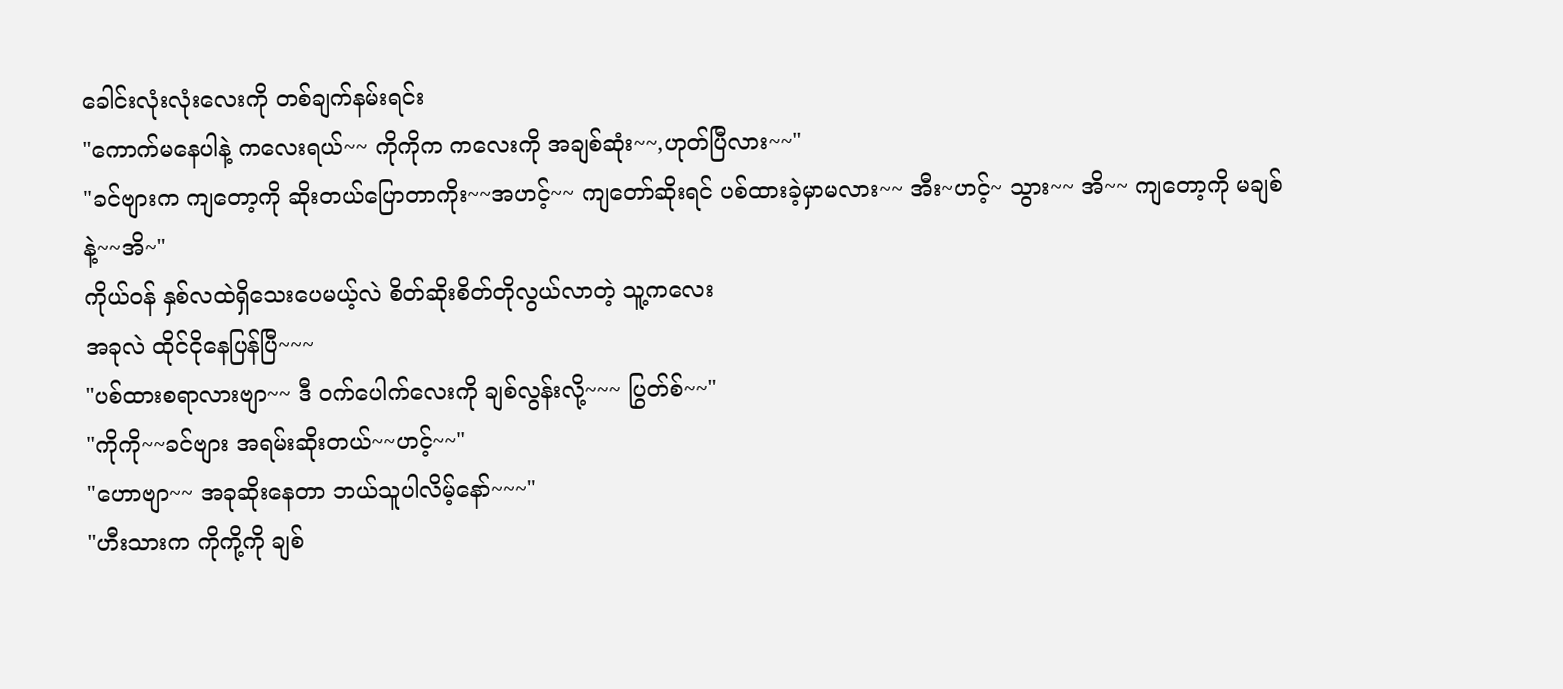ခေါင်းလုံးလုံးလေးကို တစ်ချက်နမ်းရင်း
"ကောက်မနေပါနဲ့ ကလေးရယ်~~ ကိုကိုက ကလေးကို အချစ်ဆုံး~~,ဟုတ်ပြီလား~~"
"ခင်ဗျားက ကျတော့ကို ဆိုးတယ်ပြောတာကိုး~~အဟင့်~~ ကျတော်ဆိုးရင် ပစ်ထားခဲ့မှာမလား~~ အီး~ဟင့်~ သွား~~ အိ~~ ကျတော့ကို မချစ်နဲ့~~အိ~"
ကိုယ်ဝန် နှစ်လထဲရှိသေးပေမယ့်လဲ စိတ်ဆိုးစိတ်တိုလွယ်လာတဲ့ သူ့ကလေး
အခုလဲ ထိုင်ငိုနေပြန်ပြီ~~~
"ပစ်ထားစရာလားဗျာ~~ ဒီ ဝက်ပေါက်လေးကို ချစ်လွန်းလို့~~~ ပြွတ်စ်~~"
"ကိုကို~~ခင်ဗျား အရမ်းဆိုးတယ်~~ဟင့်~~"
"ဟောဗျာ~~ အခုဆိုးနေတာ ဘယ်သူပါလိမ့်နော်~~~"
"ဟီးသားက ကိုကို့ကို ချစ်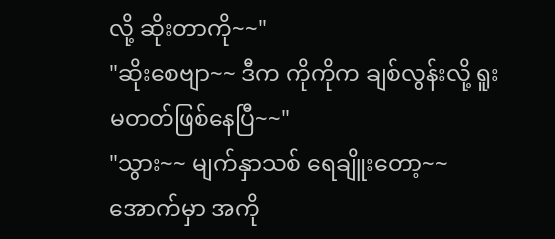လို့ ဆိုးတာကို~~"
"ဆိုးစေဗျာ~~ ဒီက ကိုကိုက ချစ်လွန်းလို့ ရူးမတတ်ဖြစ်နေပြီ~~"
"သွား~~ မျက်နှာသစ် ရေချိူးတော့~~ အောက်မှာ အကို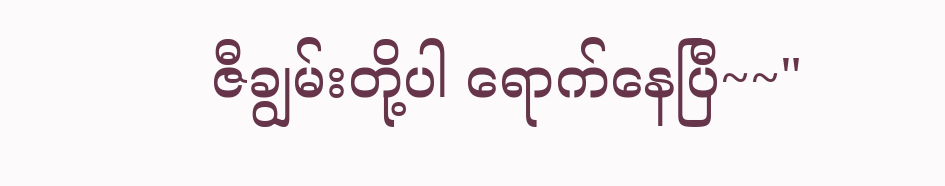ဇီချွမ်းတို့ပါ ရောက်နေပြီ~~"